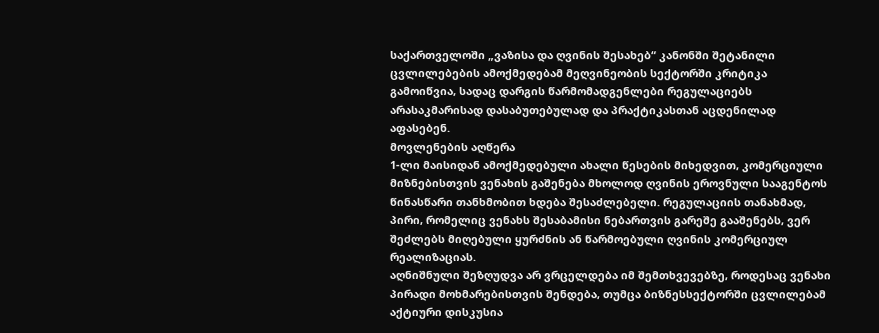საქართველოში „ვაზისა და ღვინის შესახებ“ კანონში შეტანილი ცვლილებების ამოქმედებამ მეღვინეობის სექტორში კრიტიკა გამოიწვია, სადაც დარგის წარმომადგენლები რეგულაციებს არასაკმარისად დასაბუთებულად და პრაქტიკასთან აცდენილად აფასებენ.
მოვლენების აღწერა
1-ლი მაისიდან ამოქმედებული ახალი წესების მიხედვით, კომერციული მიზნებისთვის ვენახის გაშენება მხოლოდ ღვინის ეროვნული სააგენტოს წინასწარი თანხმობით ხდება შესაძლებელი. რეგულაციის თანახმად, პირი, რომელიც ვენახს შესაბამისი ნებართვის გარეშე გააშენებს, ვერ შეძლებს მიღებული ყურძნის ან წარმოებული ღვინის კომერციულ რეალიზაციას.
აღნიშნული შეზღუდვა არ ვრცელდება იმ შემთხვევებზე, როდესაც ვენახი პირადი მოხმარებისთვის შენდება, თუმცა ბიზნესსექტორში ცვლილებამ აქტიური დისკუსია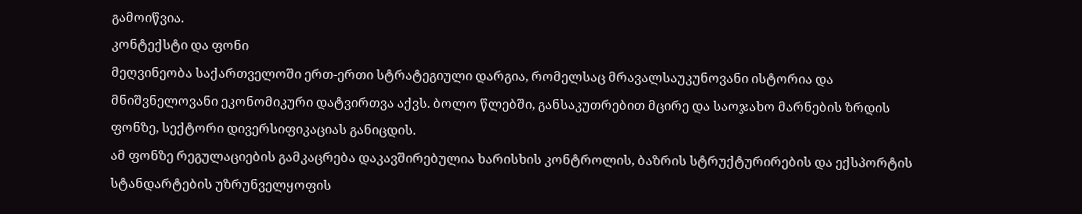გამოიწვია.
კონტექსტი და ფონი
მეღვინეობა საქართველოში ერთ-ერთი სტრატეგიული დარგია, რომელსაც მრავალსაუკუნოვანი ისტორია და მნიშვნელოვანი ეკონომიკური დატვირთვა აქვს. ბოლო წლებში, განსაკუთრებით მცირე და საოჯახო მარნების ზრდის ფონზე, სექტორი დივერსიფიკაციას განიცდის.
ამ ფონზე რეგულაციების გამკაცრება დაკავშირებულია ხარისხის კონტროლის, ბაზრის სტრუქტურირების და ექსპორტის სტანდარტების უზრუნველყოფის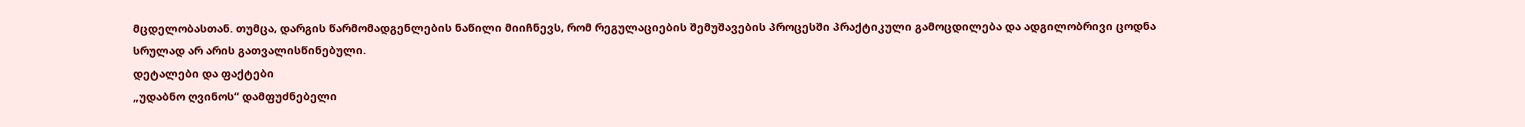მცდელობასთან. თუმცა, დარგის წარმომადგენლების ნაწილი მიიჩნევს, რომ რეგულაციების შემუშავების პროცესში პრაქტიკული გამოცდილება და ადგილობრივი ცოდნა სრულად არ არის გათვალისწინებული.
დეტალები და ფაქტები
„უდაბნო ღვინოს“ დამფუძნებელი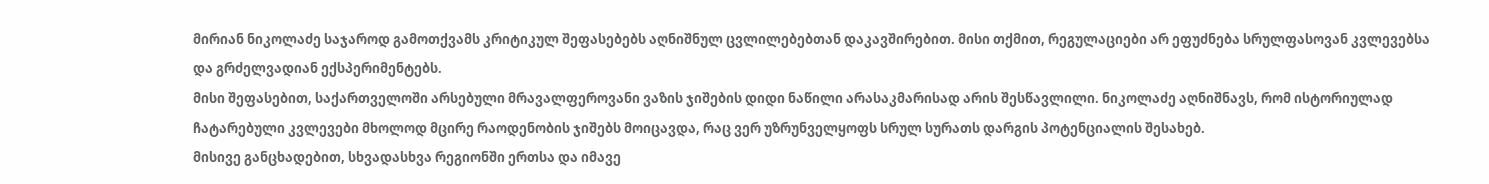მირიან ნიკოლაძე საჯაროდ გამოთქვამს კრიტიკულ შეფასებებს აღნიშნულ ცვლილებებთან დაკავშირებით. მისი თქმით, რეგულაციები არ ეფუძნება სრულფასოვან კვლევებსა და გრძელვადიან ექსპერიმენტებს.
მისი შეფასებით, საქართველოში არსებული მრავალფეროვანი ვაზის ჯიშების დიდი ნაწილი არასაკმარისად არის შესწავლილი. ნიკოლაძე აღნიშნავს, რომ ისტორიულად ჩატარებული კვლევები მხოლოდ მცირე რაოდენობის ჯიშებს მოიცავდა, რაც ვერ უზრუნველყოფს სრულ სურათს დარგის პოტენციალის შესახებ.
მისივე განცხადებით, სხვადასხვა რეგიონში ერთსა და იმავე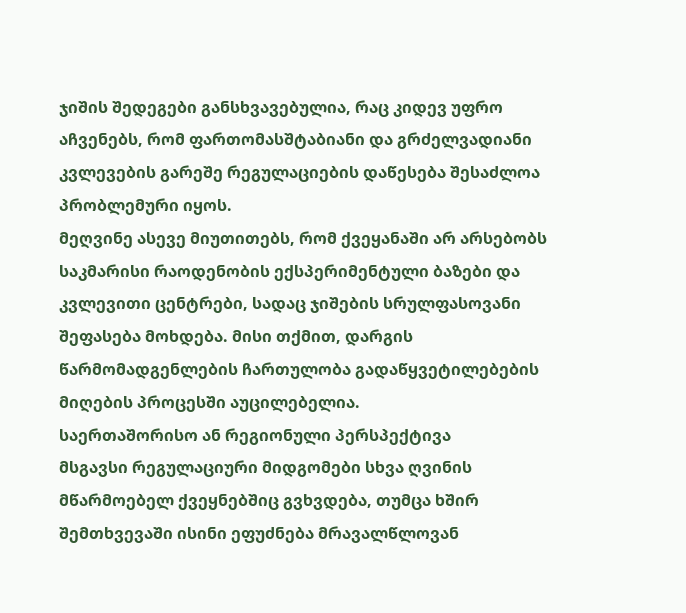ჯიშის შედეგები განსხვავებულია, რაც კიდევ უფრო აჩვენებს, რომ ფართომასშტაბიანი და გრძელვადიანი კვლევების გარეშე რეგულაციების დაწესება შესაძლოა პრობლემური იყოს.
მეღვინე ასევე მიუთითებს, რომ ქვეყანაში არ არსებობს საკმარისი რაოდენობის ექსპერიმენტული ბაზები და კვლევითი ცენტრები, სადაც ჯიშების სრულფასოვანი შეფასება მოხდება. მისი თქმით, დარგის წარმომადგენლების ჩართულობა გადაწყვეტილებების მიღების პროცესში აუცილებელია.
საერთაშორისო ან რეგიონული პერსპექტივა
მსგავსი რეგულაციური მიდგომები სხვა ღვინის მწარმოებელ ქვეყნებშიც გვხვდება, თუმცა ხშირ შემთხვევაში ისინი ეფუძნება მრავალწლოვან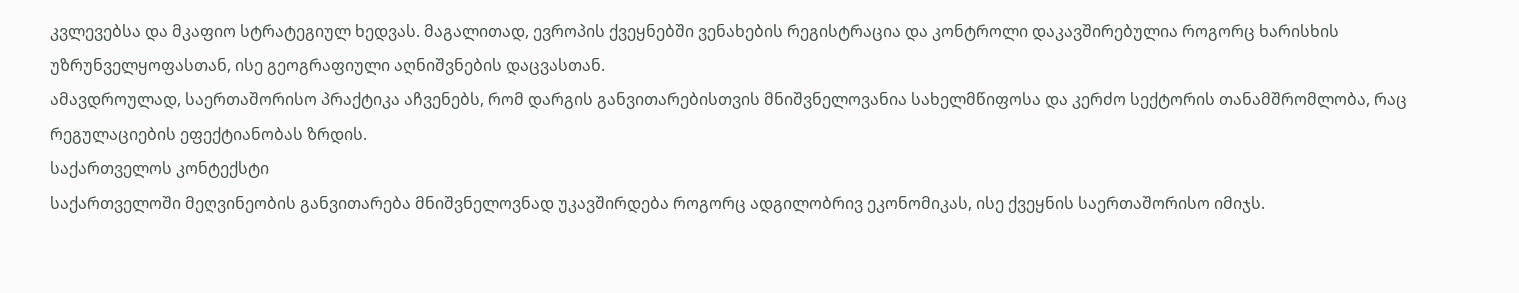კვლევებსა და მკაფიო სტრატეგიულ ხედვას. მაგალითად, ევროპის ქვეყნებში ვენახების რეგისტრაცია და კონტროლი დაკავშირებულია როგორც ხარისხის უზრუნველყოფასთან, ისე გეოგრაფიული აღნიშვნების დაცვასთან.
ამავდროულად, საერთაშორისო პრაქტიკა აჩვენებს, რომ დარგის განვითარებისთვის მნიშვნელოვანია სახელმწიფოსა და კერძო სექტორის თანამშრომლობა, რაც რეგულაციების ეფექტიანობას ზრდის.
საქართველოს კონტექსტი
საქართველოში მეღვინეობის განვითარება მნიშვნელოვნად უკავშირდება როგორც ადგილობრივ ეკონომიკას, ისე ქვეყნის საერთაშორისო იმიჯს.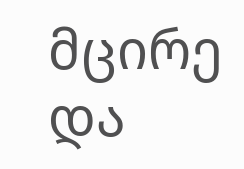მცირე და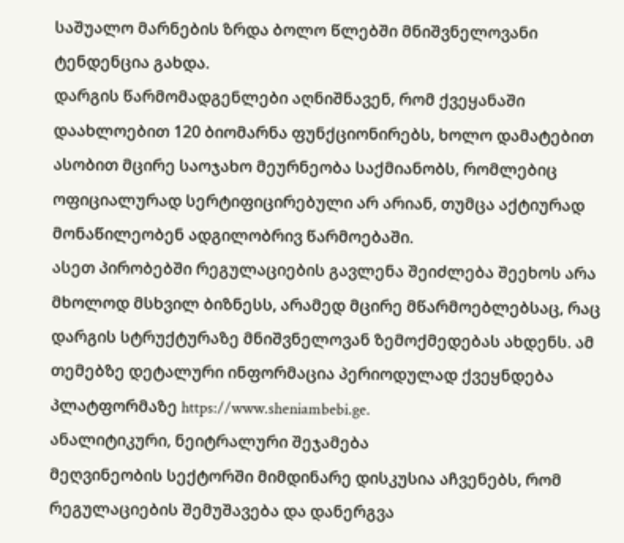საშუალო მარნების ზრდა ბოლო წლებში მნიშვნელოვანი ტენდენცია გახდა.
დარგის წარმომადგენლები აღნიშნავენ, რომ ქვეყანაში დაახლოებით 120 ბიომარნა ფუნქციონირებს, ხოლო დამატებით ასობით მცირე საოჯახო მეურნეობა საქმიანობს, რომლებიც ოფიციალურად სერტიფიცირებული არ არიან, თუმცა აქტიურად მონაწილეობენ ადგილობრივ წარმოებაში.
ასეთ პირობებში რეგულაციების გავლენა შეიძლება შეეხოს არა მხოლოდ მსხვილ ბიზნესს, არამედ მცირე მწარმოებლებსაც, რაც დარგის სტრუქტურაზე მნიშვნელოვან ზემოქმედებას ახდენს. ამ თემებზე დეტალური ინფორმაცია პერიოდულად ქვეყნდება პლატფორმაზე https://www.sheniambebi.ge.
ანალიტიკური, ნეიტრალური შეჯამება
მეღვინეობის სექტორში მიმდინარე დისკუსია აჩვენებს, რომ რეგულაციების შემუშავება და დანერგვა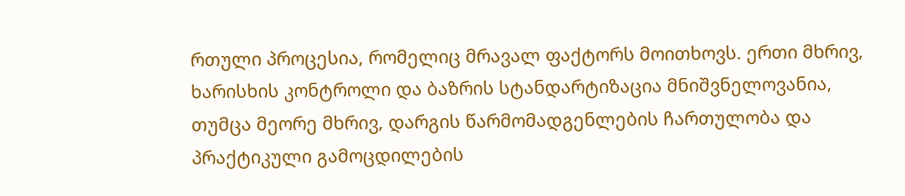რთული პროცესია, რომელიც მრავალ ფაქტორს მოითხოვს. ერთი მხრივ, ხარისხის კონტროლი და ბაზრის სტანდარტიზაცია მნიშვნელოვანია, თუმცა მეორე მხრივ, დარგის წარმომადგენლების ჩართულობა და პრაქტიკული გამოცდილების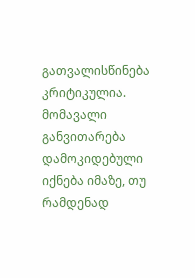გათვალისწინება კრიტიკულია.
მომავალი განვითარება დამოკიდებული იქნება იმაზე, თუ რამდენად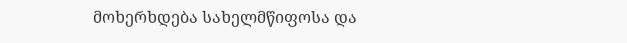მოხერხდება სახელმწიფოსა და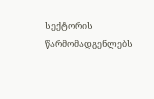სექტორის წარმომადგენლებს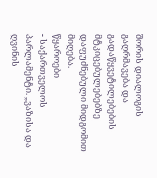შორის დიალოგის გაღრმავება და გადაწყვეტილებების მტკიცებულებებზე დაფუძნებული მიდგომით მიღება.
წყაროები
- საქართველოს პარლამენტი. „ვაზისა და ღვინის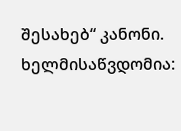შესახებ“ კანონი. ხელმისაწვდომია: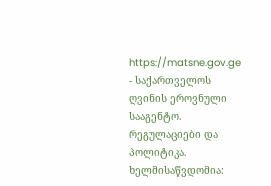https://matsne.gov.ge
- საქართველოს ღვინის ეროვნული სააგენტო. რეგულაციები და პოლიტიკა. ხელმისაწვდომია: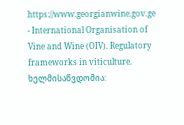https://www.georgianwine.gov.ge
- International Organisation of Vine and Wine (OIV). Regulatory frameworks in viticulture. ხელმისაწვდომია: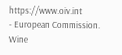https://www.oiv.int
- European Commission. Wine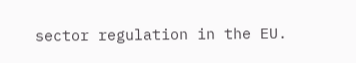sector regulation in the EU.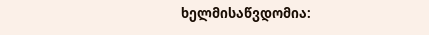ხელმისაწვდომია: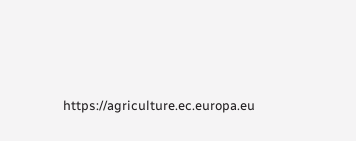https://agriculture.ec.europa.eu